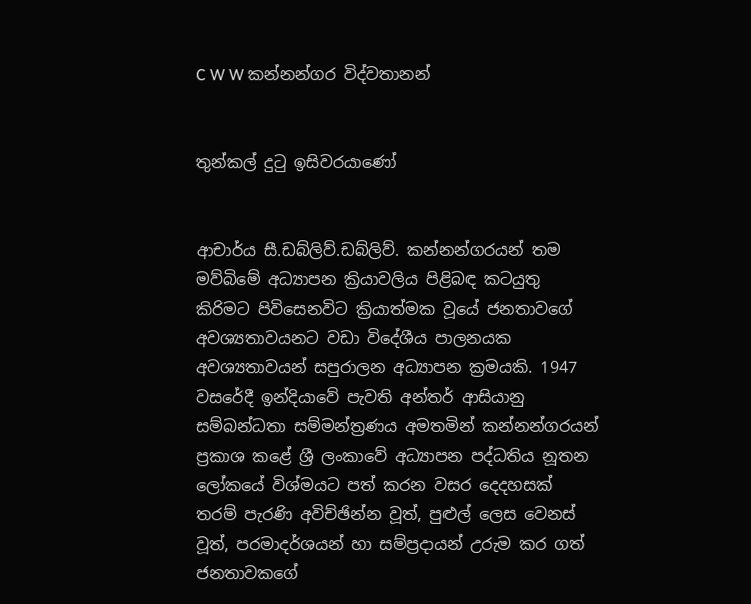C W W කන්නන්ගර විද්වතානන්


තුන්කල් දුටු ඉසිවරයාණෝ


ආචාර්ය සී.ඩබ්ලිව්.ඩබ්ලිව්. කන්නන්ගරයන් තම මව්බිමේ අධ්‍යාපන ක්‍රියාවලිය පිළිබඳ කටයුතු කිරිමට පිවිසෙනවිට ක්‍රියාත්මක වූයේ ජනතාවගේ අවශ්‍යතාවයනට වඩා විදේශීය පාලනයක අවශ්‍යතාවයන් සපුරාලන අධ්‍යාපන ක්‍රමයකි. 1947 වසරේදී ඉන්දියාවේ පැවති අන්තර් ආසියානු සම්බන්ධතා සම්මන්ත්‍රණය අමතමින් කන්නන්ගරයන් ප්‍රකාශ කළේ ශ්‍රී ලංකාවේ අධ්‍යාපන පද්ධතිය නූතන ලෝකයේ විශ්මයට පත් කරන වසර දෙදහසක් තරම් පැරණි අවිච්ඡින්න වූත්, පුළුල් ලෙස වෙනස් වූත්, පරමාදර්ශයන් හා සම්ප්‍රදායන් උරුම කර ගත් ජනතාවකගේ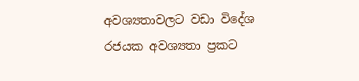අවශ්‍යතාවලට වඩා විදේශ රජයක අවශ්‍යතා ප්‍රකට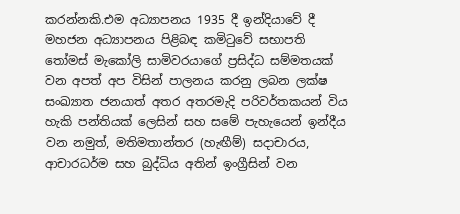කරන්නකි.එම අධ්‍යාපනය 1935 දී ඉන්දියාවේ දී මහජන අධ්‍යාපනය පිළිබඳ කමිටුවේ සභාපති තෝමස් මැකෝලි සාමිවරයාගේ ප්‍රසිද්ධ සම්මතයක් වන අපත් අප විසින් පාලනය කරනු ලබන ලක්ෂ සංඛ්‍යාත ජනයාත් අතර අතරමැදි පරිවර්තකයන් විය හැකි පන්තියක් ලෙසින් සහ සමේ පැහැයෙන් ඉන්දීය වන නමුත්, මතිමතාන්තර (හැඟීම්) සදාචාරය, ආචාරධර්ම සහ බුද්ධිය අතින් ඉංග්‍රීසින් වන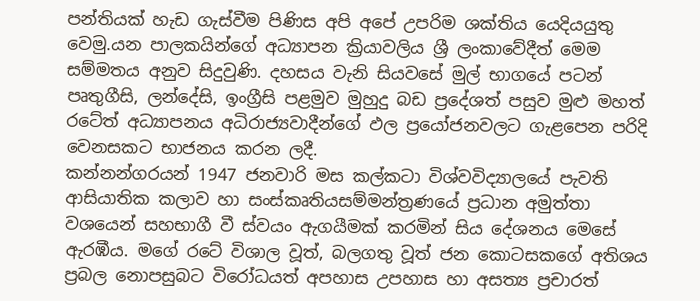පන්තියක් හැඩ ගැස්වීම පිණිස අපි අපේ උපරිම ශක්තිය යෙදියයුතු වෙමු.යන පාලකයින්ගේ අධ්‍යාපන ක්‍රියාවලිය ශ්‍රී ලංකාවේදීත් මෙම සම්මතය අනුව සිදුවුණි. දහසය වැනි සියවසේ මුල් භාගයේ පටන් පෘතුගීසි, ලන්දේසි, ඉංග්‍රීසි පළමුව මුහුදු බඩ ප්‍රදේශත් පසුව මුළු මහත් රටේත් අධ්‍යාපනය අධිරාජ්‍යවාදීන්ගේ ඵල ප්‍රයෝජනවලට ගැළපෙන පරිදි වෙනසකට භාජනය කරන ලදී.
කන්නන්ගරයන් 1947 ජනවාරි මස කල්කටා විශ්වවිද්‍යාලයේ පැවති ආසියාතික කලාව හා සංස්කෘතියසම්මන්ත්‍රණයේ ප්‍රධාන අමුත්තා වශයෙන් සහභාගී වී ස්වයං ඇගයීමක් කරමින් සිය දේශනය මෙසේ ඇරඹීය. මගේ රටේ විශාල වූත්, බලගතු වූත් ජන කොටසකගේ අතිශය ප්‍රබල නොපසුබට විරෝධයත් අපහාස උපහාස හා අසත්‍ය ප්‍රචාරත්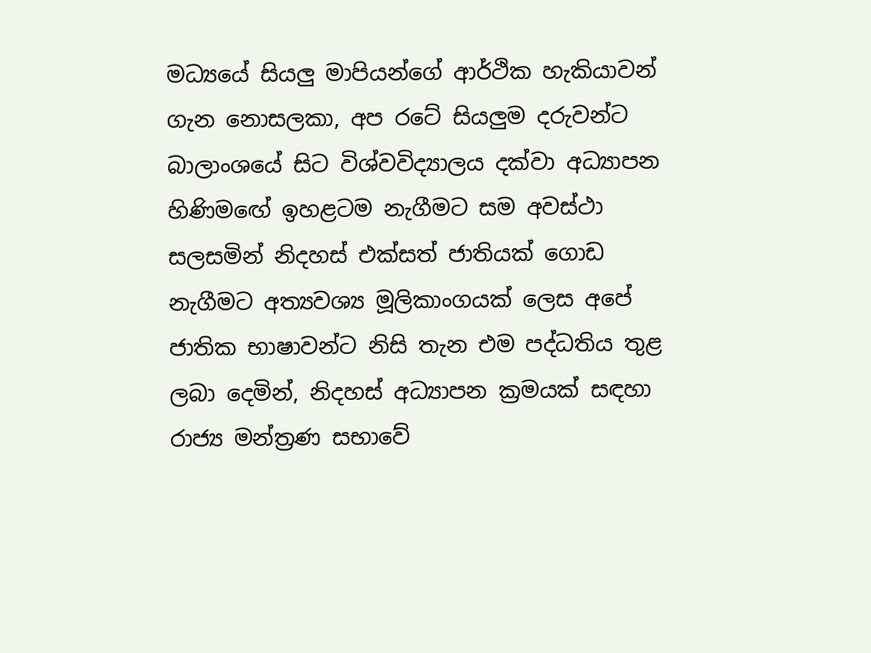මධ්‍යයේ සියලු මාපියන්ගේ ආර්ථික හැකියාවන් ගැන නොසලකා, අප රටේ සියලුම දරුවන්ට බාලාංශයේ සිට විශ්වවිද්‍යාලය දක්වා අධ්‍යාපන හිණිමඟේ ඉහළටම නැගීමට සම අවස්ථා සලසමින් නිදහස් එක්සත් ජාතියක් ගොඩ නැගීමට අත්‍යවශ්‍ය මූලිකාංගයක් ලෙස අපේ ජාතික භාෂාවන්ට නිසි තැන එම පද්ධතිය තුළ ලබා දෙමින්, නිදහස් අධ්‍යාපන ක්‍රමයක් සඳහා රාජ්‍ය මන්ත්‍රණ සභාවේ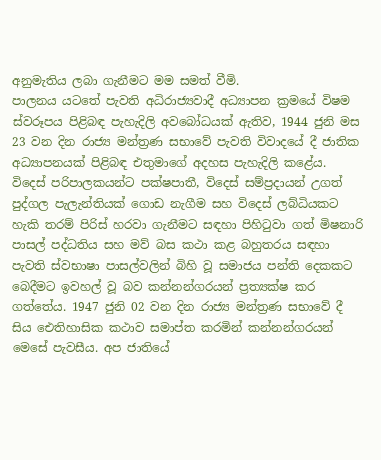අනුමැතිය ලබා ගැනීමට මම සමත් වීමි.
පාලනය යටතේ පැවති අධිරාජ්‍යවාදී අධ්‍යාපන ක්‍රමයේ විෂම ස්වරූපය පිළිබඳ පැහැදිලි අවබෝධයක් ඇතිව, 1944 ජුනි මස 23 වන දින රාජ්‍ය මන්ත්‍රණ සභාවේ පැවති විවාදයේ දී ජාතික අධ්‍යාපනයක් පිළිබඳ එතුමාගේ අදහස පැහැදිලි කළේය.
විදෙස් පරිපාලකයන්ට පක්ෂපාතී, විදෙස් සම්ප්‍රදායන් උගත් පුද්ගල පැලැන්තියක් ගොඩ නැගීම සහ විදෙස් ලබ්ධියකට හැකි තරම් පිරිස් හරවා ගැනීමට සඳහා පිහිටුවා ගත් මිෂනාරි පාසල් පද්ධතිය සහ මව් බස කථා කළ බහුතරය සඳහා පැවති ස්වභාෂා පාසල්වලින් බිහි වූ සමාජය පන්ති දෙකකට බෙදීමට ඉවහල් වූ බව කන්නන්ගරයන් ප්‍රත්‍යක්ෂ කර ගත්තේය. 1947 ජුනි 02 වන දින රාජ්‍ය මන්ත්‍රණ සභාවේ දී සිය ඓතිහාසික කථාව සමාප්ත කරමින් කන්නන්ගරයන් මෙසේ පැවසීය. අප ජාතියේ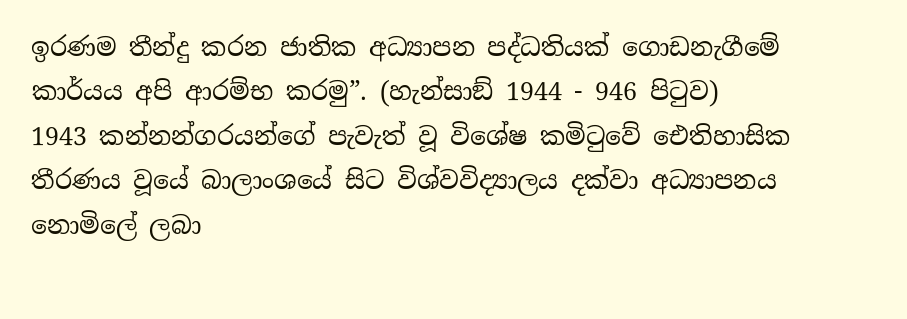ඉරණම තීන්දු කරන ජාතික අධ්‍යාපන පද්ධතියක් ගොඩනැගීමේ කාර්යය අපි ආරම්භ කරමු”. (හැන්සාඞ් 1944 - 946 පිටුව)
1943 කන්නන්ගරයන්ගේ පැවැත් වූ විශේෂ කමිටුවේ ඓතිහාසික තීරණය වූයේ බාලාංශයේ සිට විශ්වවිද්‍යාලය දක්වා අධ්‍යාපනය නොමිලේ ලබා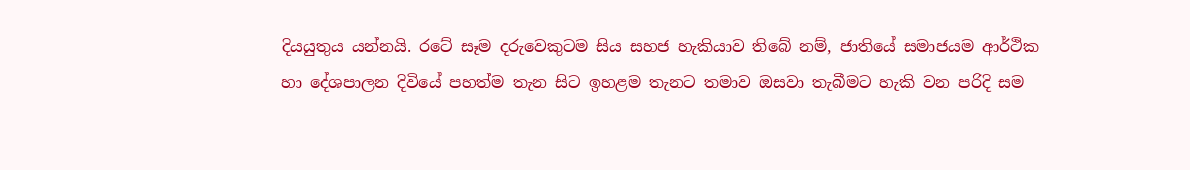දියයුතුය යන්නයි. රටේ සෑම දරුවෙකුටම සිය සහජ හැකියාව තිබේ නම්, ජාතියේ සමාජයම ආර්ථික හා දේශපාලන දිවියේ පහත්ම තැන සිට ඉහළම තැනට තමාව ඔසවා තැබීමට හැකි වන පරිදි සම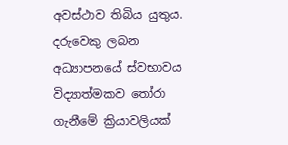අවස්ථාව තිබිය යුතුය. දරුවෙකු ලබන අධ්‍යාපනයේ ස්වභාවය විද්‍යාත්මකව තෝරා ගැනීමේ ක්‍රියාවලියක්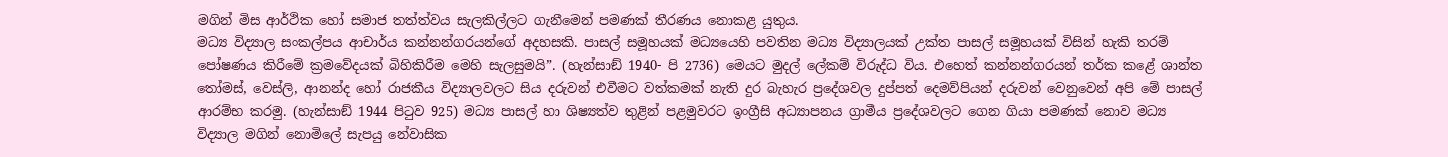මගින් මිස ආර්ථික හෝ සමාජ තත්ත්වය සැලකිල්ලට ගැනීමෙන් පමණක් තීරණය නොකළ යුතුය.
මධ්‍ය විද්‍යාල සංකල්පය ආචාර්ය කන්නන්ගරයන්ගේ අදහසකි. පාසල් සමූහයක් මධ්‍යයෙහි පවතින මධ්‍ය විද්‍යාලයක් උක්ත පාසල් සමූහයක් විසින් හැකි තරම් පෝෂණය කිරීමේ ක්‍රමවේදයක් බිහිකිරීම මෙහි සැලසුමයි”. (හැන්සාඞ් 1940- පි 2736) මෙයට මුදල් ලේකම් විරුද්ධ විය. එහෙත් කන්නන්ගරයන් තර්ක කළේ ශාන්ත තෝමස්, වෙස්ලි, ආනන්ද හෝ රාජකීය විද්‍යාලවලට සිය දරුවන් එවීමට වත්කමක් නැති දුර බැහැර ප්‍රදේශවල දුප්පත් දෙමව්පියන් දරුවන් වෙනුවෙන් අපි මේ පාසල් ආරම්භ කරමු. (හැන්සාඞ් 1944 පිටුව 925) මධ්‍ය පාසල් හා ශිෂ්‍යත්ව තුළින් පළමුවරට ඉංග්‍රීසි අධ්‍යාපනය ග්‍රාමීය ප්‍රදේශවලට ගෙන ගියා පමණක් නොව මධ්‍ය විද්‍යාල මගින් නොමිලේ සැපයු නේවාසික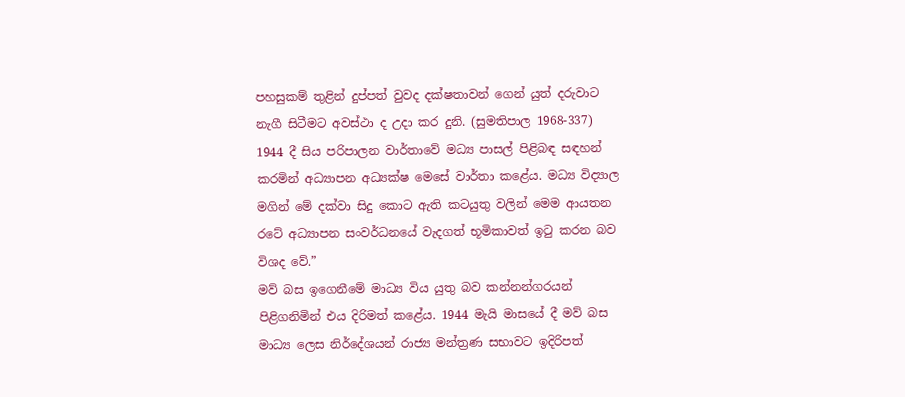පහසුකම් තුළින් දුප්පත් වුවද දක්ෂතාවන් ගෙන් යුත් දරුවාට නැගී සිටීමට අවස්ථා ද උදා කර දුනි. (සුමතිපාල 1968-337) 1944 දී සිය පරිපාලන වාර්තාවේ මධ්‍ය පාසල් පිළිබඳ සඳහන් කරමින් අධ්‍යාපන අධ්‍යක්ෂ මෙසේ වාර්තා කළේය. මධ්‍ය විද්‍යාල මගින් මේ දක්වා සිදු කොට ඇති කටයුතු වලින් මෙම ආයතන රටේ අධ්‍යාපන සංවර්ධනයේ වැදගත් භූමිකාවත් ඉටු කරන බව විශද වේ.”
මව් බස ඉගෙනීමේ මාධ්‍ය විය යුතු බව කන්නන්ගරයන් පිළිගනිමින් එය දිරිමත් කළේය. 1944 මැයි මාසයේ දී මව් බස මාධ්‍ය ලෙස නිර්දේශයන් රාජ්‍ය මන්ත්‍රණ සභාවට ඉදිරිපත්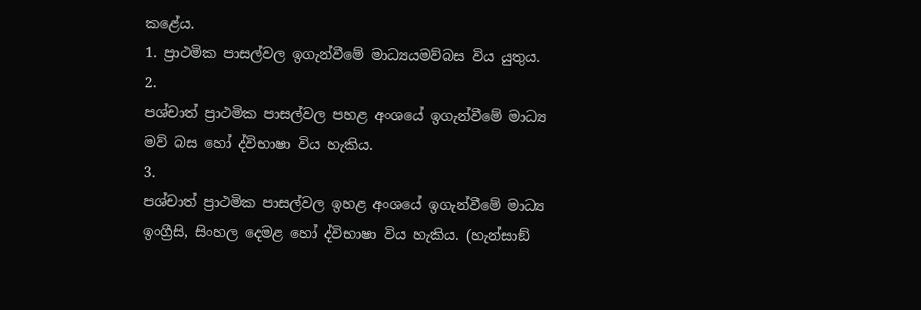කළේය.
1. ප්‍රාථමික පාසල්වල ඉගැන්වීමේ මාධ්‍යයමව්බස විය යුතුය.
2.
පශ්චාත් ප්‍රාථමික පාසල්වල පහළ අංශයේ ඉගැන්වීමේ මාධ්‍ය මව් බස හෝ ද්විභාෂා විය හැකිය.
3.
පශ්චාත් ප්‍රාථමික පාසල්වල ඉහළ අංශයේ ඉගැන්වීමේ මාධ්‍ය ඉංග්‍රීසි, සිංහල දෙමළ හෝ ද්විභාෂා විය හැකිය. (හැන්සාඞ්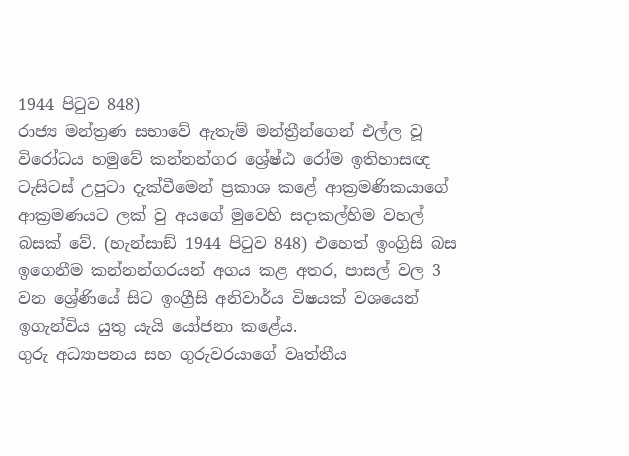1944 පිටුව 848)
රාජ්‍ය මන්ත්‍රණ සභාවේ ඇතැම් මන්ත්‍රීන්ගෙන් එල්ල වූ විරෝධය හමුවේ කන්නන්ගර ශ්‍රේෂ්ඨ රෝම ඉතිහාසඥ ටැසිටස් උපුටා දැක්වීමෙන් ප්‍රකාශ කළේ ආක්‍රමණිකයාගේ ආක්‍රමණයට ලක් වු අයගේ මුවෙහි සදාකල්හිම වහල් බසක් වේ. (හැන්සාඞ් 1944 පිටුව 848) එහෙත් ඉංග්‍රිසි බස ඉගෙනීම කන්නන්ගරයන් අගය කළ අතර, පාසල් වල 3 වන ශ්‍රේණියේ සිට ඉංග්‍රීසි අනිවාර්ය විෂයක් වශයෙන් ඉගැන්විය යුතු යැයි යෝජනා කළේය.
ගුරු අධ්‍යාපනය සහ ගුරුවරයාගේ වෘත්තීය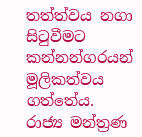තත්ත්වය නගා සිටුවීමට කන්නන්ගරයන් මූලිකත්වය ගත්තේය.
රාජ්‍ය මන්ත්‍රණ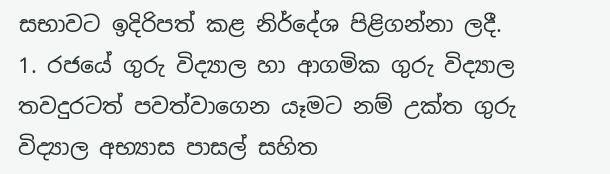සභාවට ඉදිරිපත් කළ නිර්දේශ පිළිගන්නා ලදී.
1. රජයේ ගුරු විද්‍යාල හා ආගමික ගුරු විද්‍යාල තවදුරටත් පවත්වාගෙන යෑමට නම් උක්ත ගුරු විද්‍යාල අභ්‍යාස පාසල් සහිත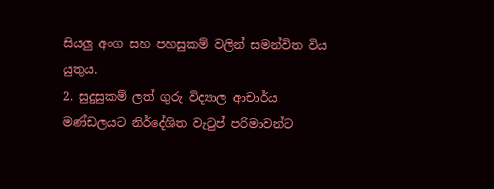සියලු අංග සහ පහසුකම් වලින් සමන්විත විය යුතුය.
2. සුදුසුකම් ලත් ගුරු විද්‍යාල ආචාර්ය මණ්ඩලයට නිර්දේශිත වැටුප් පරිමාවන්ට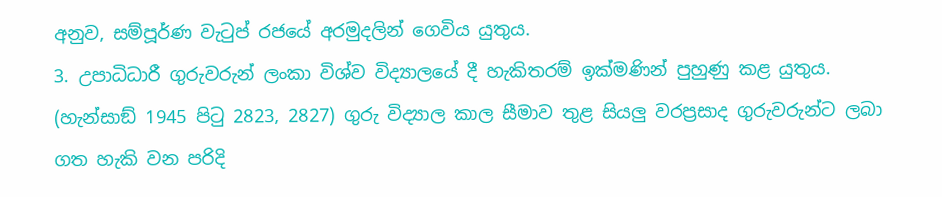අනුව, සම්පූර්ණ වැටුප් රජයේ අරමුදලින් ගෙවිය යුතුය.
3. උපාධිධාරී ගුරුවරුන් ලංකා විශ්ව විද්‍යාලයේ දී හැකිතරම් ඉක්මණින් පුහුණු කළ යුතුය. (හැන්සාඞ් 1945 පිටු 2823, 2827) ගුරු විද්‍යාල කාල සීමාව තුළ සියලු වරප්‍රසාද ගුරුවරුන්ට ලබා ගත හැකි වන පරිදි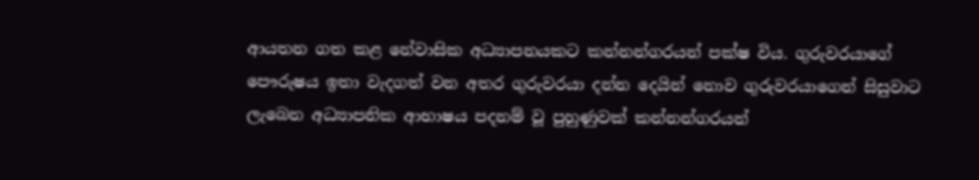ආයතන ගත කළ නේවාසික අධ්‍යාපනයකට කන්නන්ගරයන් පක්ෂ විය. ගුරුවරයාගේ පෞරුෂය ඉතා වැදගත් වන අතර ගුරුවරයා දන්න දෙයින් නොව ගුරුවරයාගෙන් සිසුවාට ලැබෙන අධ්‍යාපනික ආභාෂය පදනම් වූ පුහුණුවක් කන්නන්ගරයන්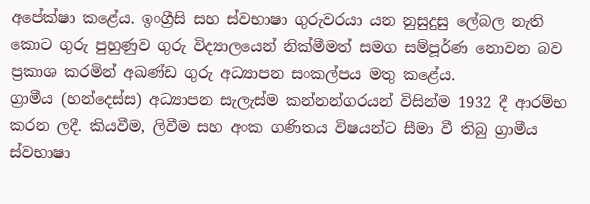අපේක්ෂා කළේය. ඉංග්‍රීසි සහ ස්වභාෂා ගුරුවරයා යන නුසුදුසු ලේබල නැති කොට ගුරු පුහුණුව ගුරු විද්‍යාලයෙන් නික්මීමත් සමග සම්පූර්ණ නොවන බව ප්‍රකාශ කරමින් අඛණ්ඩ ගුරු අධ්‍යාපන සංකල්පය මතු කළේය.
ග්‍රාමීය (හන්දෙස්ස) අධ්‍යාපන සැලැස්ම කන්නන්ගරයන් විසින්ම 1932 දී ආරම්භ කරන ලදී. කියවීම, ලිවීම සහ අංක ගණිතය විෂයන්ට සීමා වී තිබු ග්‍රාමීය ස්වභාෂා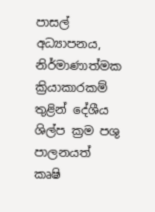පාසල් අධ්‍යාපනය, නිර්මාණාත්මක ක්‍රියාකාරකම් තුළින් දේශීය ශිල්ප ක්‍රම පශු පාලනයත් කෘෂි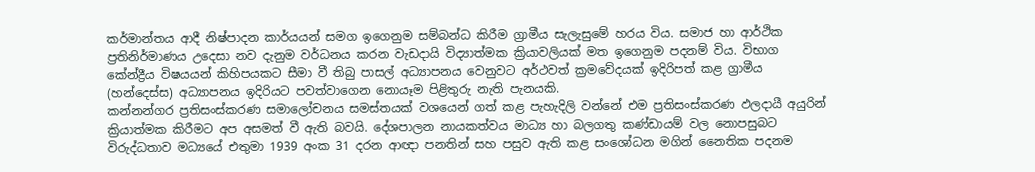කර්මාන්තය ආදී නිෂ්පාදන කාර්යයන් සමග ඉගෙනුම සම්බන්ධ කිරීම ග්‍රාමීය සැලැසුමේ හරය විය. සමාජ හා ආර්ථික ප්‍රතිනිර්මාණය උදෙසා නව දැනුම වර්ධනය කරන වැඩදායි විද්‍යාත්මක ක්‍රියාවලියක් මත ඉගෙනුම පදනම් විය. විභාග කේන්ද්‍රීය විෂයයන් කිහිපයකට සීමා වී තිබු පාසල් අධ්‍යාපනය වෙනුවට අර්ථවත් ක්‍රමවේදයක් ඉදිරිපත් කළ ග්‍රාමීය (හන්දෙස්ස) අධ්‍යාපනය ඉදිරියට පවත්වාගෙන නොයෑම පිළිතුරු නැති පැනයකි.
කන්නන්ගර ප්‍රතිසංස්කරණ සමාලෝචනය සමස්තයක් වශයෙන් ගත් කළ පැහැදිලි වන්නේ එම ප්‍රතිසංස්කරණ ඵලදායී අයුරින් ක්‍රියාත්මක කිරීමට අප අසමත් වී ඇති බවයි. දේශපාලන නායකත්වය මාධ්‍ය හා බලගතු කණ්ඩායම් වල නොපසුබට විරුද්ධතාව මධ්‍යයේ එතුමා 1939 අංක 31 දරන ආඥා පනතින් සහ පසුව ඇති කළ සංශෝධන මගින් නෛතික පදනම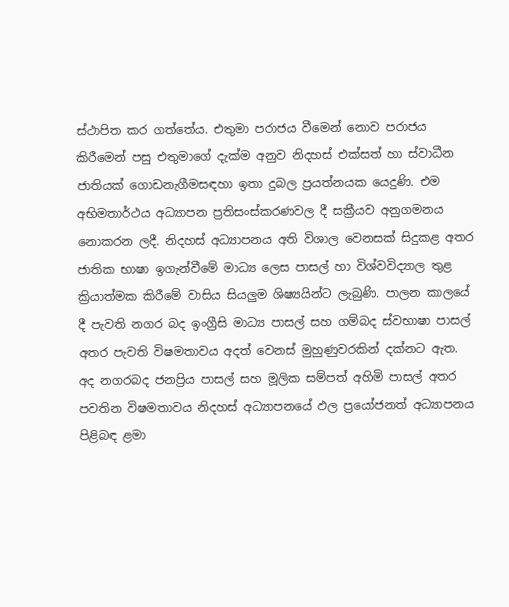ස්ථාපිත කර ගත්තේය. එතුමා පරාජය වීමෙන් නොව පරාජය කිරීමෙන් පසු එතුමාගේ දැක්ම අනුව නිදහස් එක්සත් හා ස්වාධීන ජාතියක් ගොඩනැගීමසඳහා ඉතා දුබල ප්‍රයත්නයක යෙදුණි. එම අභිමතාර්ථය අධ්‍යාපන ප්‍රතිසංස්කරණවල දී සක්‍රීයව අනුගමනය නොකරන ලදී. නිදහස් අධ්‍යාපනය අති විශාල වෙනසක් සිදුකළ අතර ජාතික භාෂා ඉගැන්වීමේ මාධ්‍ය ලෙස පාසල් හා විශ්වවිද්‍යාල තුළ ක්‍රියාත්මක කිරීමේ වාසිය සියලුම ශිෂ්‍යයින්ට ලැබුණි. පාලන කාලයේ දී පැවති නගර බද ඉංග්‍රීසි මාධ්‍ය පාසල් සහ ගම්බද ස්වභාෂා පාසල් අතර පැවති විෂමතාවය අදත් වෙනස් මුහුණුවරකින් දක්නට ඇත.
අද නගරබද ජනප්‍රිය පාසල් සහ මූලික සම්පත් අහිමි පාසල් අතර පවතින විෂමතාවය නිදහස් අධ්‍යාපනයේ ඵල ප්‍රයෝජනත් අධ්‍යාපනය පිළිබඳ ළමා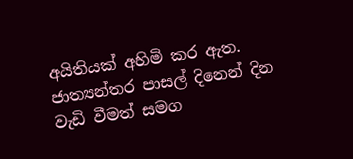අයිතියක් අහිමි කර ඇත. ජාත්‍යන්තර පාසල් දිනෙන් දින වැඩි වීමත් සමග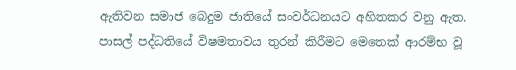ඇතිවන සමාජ බෙදුම ජාතියේ සංවර්ධනයට අහිතකර වනු ඇත. පාසල් පද්ධතියේ විෂමතාවය තුරන් කිරීමට මෙතෙක් ආරම්භ වූ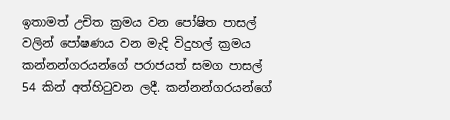ඉතාමත් උචිත ක්‍රමය වන පෝෂිත පාසල් වලින් පෝෂණය වන මැදි විදුහල් ක්‍රමය කන්නන්ගරයන්ගේ පරාජයත් සමග පාසල් 54 කින් අත්හිටුවන ලදී. කන්නන්ගරයන්ගේ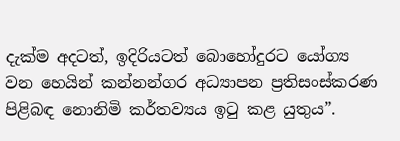දැක්ම අදටත්, ඉදිරියටත් බොහෝදුරට යෝග්‍ය වන හෙයින් කන්නන්ගර අධ්‍යාපන ප්‍රතිසංස්කරණ පිළිබඳ නොනිමි කර්තව්‍යය ඉටු කළ යුතුය”.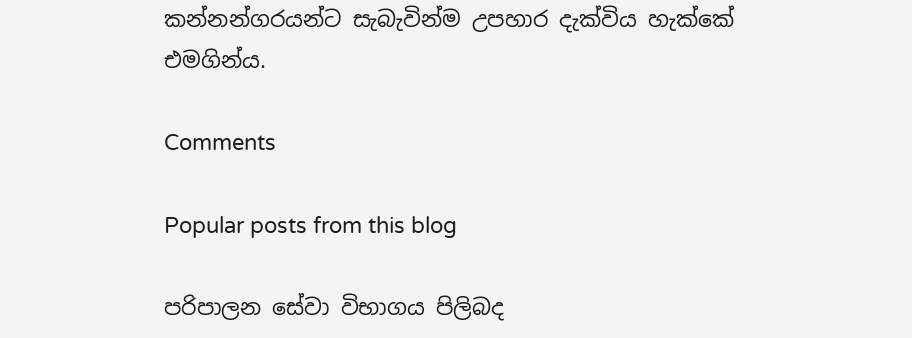කන්නන්ගරයන්ට සැබැවින්ම උපහාර දැක්විය හැක්කේ එමගින්ය.

Comments

Popular posts from this blog

පරිපාලන සේවා විභාගය පිලිබද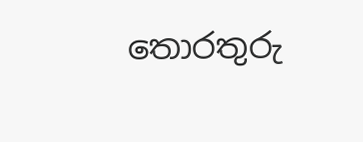තොරතුරු